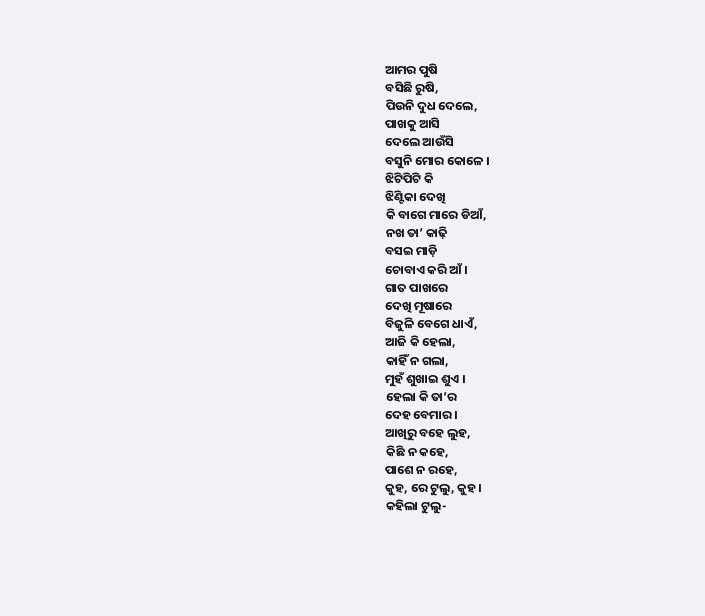ଆମର ପୁଷି
ବସିଛି ରୁଷି,
ପିଉନି ଦୁଧ ଦେଲେ,
ପାଖକୁ ଆସି
ଦେଲେ ଆଉଁସି
ବସୁନି ମୋର କୋଳେ ।
ଝିଟିପିଟି କି
ଝିଣ୍ଟିକା ଦେଖି
କି ବାଗେ ମାରେ ଡିଆଁ,
ନଖ ତା’ କାଢ଼ି
ବସଇ ମାଡ଼ି
ଚୋବାଏ କରି ଆଁ ।
ଗାତ ପାଖରେ
ଦେଖି ମୂଷାରେ
ବିଜୁଳି ବେଗେ ଧାଏଁ,
ଆଜି କି ହେଲା,
କାହିଁ ନ ଗଲା,
ମୁହଁ ଶୁଖାଇ ଶୁଏ ।
ହେଲା କି ତା’ର
ଦେହ ବେମାର ।
ଆଖିରୁ ବହେ ଲୁହ,
କିଛି ନ କହେ,
ପାଶେ ନ ରହେ,
କୁହ, ରେ ଟୁଲୁ, କୁହ ।
କହିଲା ଟୁଲୁ-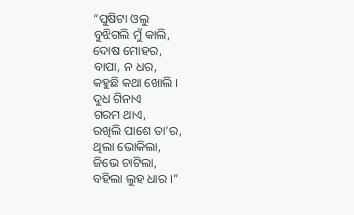“ପୁଷିଟା ଓଲୁ
ବୁଝିଗଲି ମୁଁ କାଲି,
ଦୋଷ ମୋହର,
ବାପା, ନ ଧର,
କହୁଛି କଥା ଖୋଲି ।
ଦୁଧ ଗିନାଏ
ଗରମ ଥାଏ,
ରଖିଲି ପାଶେ ତା’ର,
ଥିଲା ଭୋକିଲା,
ଜିଭେ ଚାଟିଲା,
ବହିଲା ଲୁହ ଧାର ।”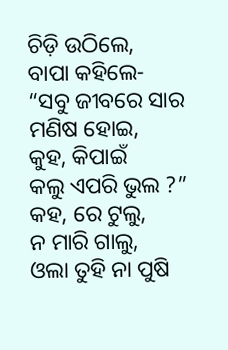ଚିଡ଼ି ଉଠିଲେ,
ବାପା କହିଲେ-
“ସବୁ ଜୀବରେ ସାର
ମଣିଷ ହୋଇ,
କୁହ, କିପାଇଁ
କଲୁ ଏପରି ଭୁଲ ?”
କହ, ରେ ଟୁଲୁ,
ନ ମାରି ଗାଲୁ,
ଓଲା ତୁହି ନା ପୁଷି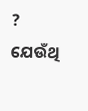?
ଯେଉଁଥି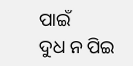ପାଇଁ
ଦୁଧ ନ ପିଇ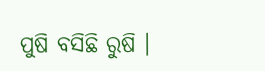ପୁଷି ବସିଛି ରୁଷି ।